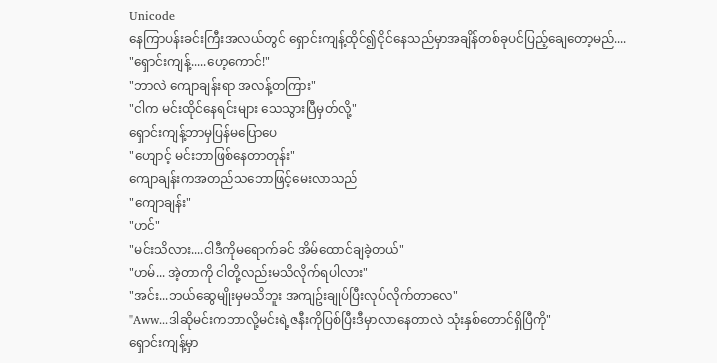Unicode
နေကြာပန်းခင်းကြီးအလယ်တွင် ရှောင်းကျန့်ထိုင်၍ငိုင်နေသည်မှာအချိန်တစ်ခုပင်ပြည့်ချေတော့မည်....
"ရှောင်းကျန့်.....ဟေ့ကောင်!"
"ဘာလဲ ကျောချန်းရာ အလန့်တကြား"
"ငါက မင်းထိုင်နေရင်းများ သေသွားပြီမှတ်လို့"
ရှောင်းကျန့်ဘာမှပြန်မပြောပေ
"ဟျောင့် မင်းဘာဖြစ်နေတာတုန်း"
ကျောချန်းကအတည်သဘောဖြင့်မေးလာသည်
"ကျောချန်း"
"ဟင်"
"မင်းသိလား....ငါဒီကိုမရောက်ခင် အိမ်ထောင်ချခဲ့တယ်"
"ဟမ်... အဲ့တာကို ငါတို့လည်းမသိလိုက်ရပါလား"
"အင်း...ဘယ်ဆွေမျိုးမှမသိဘူး အကျဥ်းချုပ်ပြီးလုပ်လိုက်တာလေ"
"Aww...ဒါဆိုမင်းကဘာလို့မင်းရဲ့ဇနီးကိုပြစ်ပြီးဒီမှာလာနေတာလဲ သုံးနှစ်တောင်ရှိပြီကို"
ရှောင်းကျန့်မှာ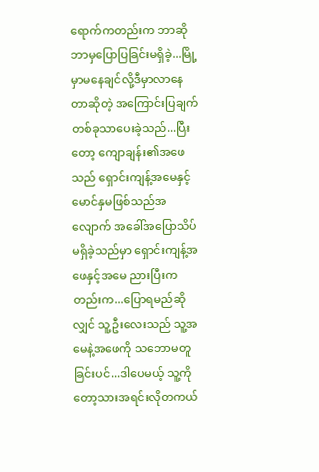ရောက်ကတည်းက ဘာဆိုဘာမှပြောပြခြင်းမရှိခဲ့...မြို့မှာမနေချင်လို့ဒီမှာလာနေတာဆိုတဲ့ အကြောင်းပြချက်တစ်ခုသာပေးခဲ့သည်...ပြီးတော့ ကျောချန်း၏အဖေသည် ရှောင်းကျန့်အမေနှင့်မောင်နှမဖြစ်သည်အလျောက် အခေါ်အပြောသိပ်မရှိခဲ့သည်မှာ ရှောင်းကျန့်အဖေနှင့်အမေ ညားပြီးကတည်းက...ပြောရမည်ဆိုလျှင် သူ့ဦးလေးသည် သူ့အမေနဲ့အဖေကို သဘောမတူခြင်းပင်...ဒါပေမယ့် သူ့ကိုတော့သားအရင်းလိုတကယ်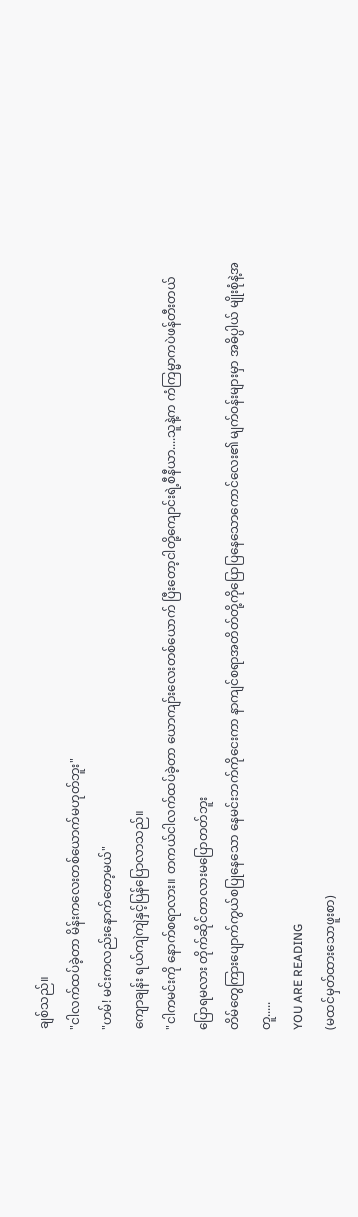ချစ်သည်။
"ငါလက်ထပ်ခဲ့တာ မိန်းကလေးတစ်ယောက်မဟုတ်ဘူး"
"ဟမ်! မင်းကလည်းနောက်တော့မယ်"
ကျောချန်း ရယ်ကျဲကျဲနှင့်ပြန်ပြောလာသည်။
"ငါကမင်းကို နောက်စရာလား။ တကယ်ငါလက်ထပ်ခဲ့တာ ယောကျာ်းလေးတစ်ယောက် ပြီးတော့ငါတို့ကျောင်းရဲ့စီနီယာ....သူနဲ့က ကံကြမ္မာကပဲဖန်တီးတယ်ပြောရမလား တိုက်ဆိုင်တာလားမပြောတတ်ဘူး
တိမ်တွေကြားပျောက်ကွယ်စပြုနေသော နေမင်းဘက်ကိုငေးကာ နာကျင်စရာအတိတ်တို့ကိုပြောပြနေသောကောင်လေး၏ မျက်ဝန်းများမှာ အဓိပ္ပါယ် မျိုးစုံနဲ့အတူ.....
YOU ARE READING
(မထင်မှတ်ထားသောဖူးစာ)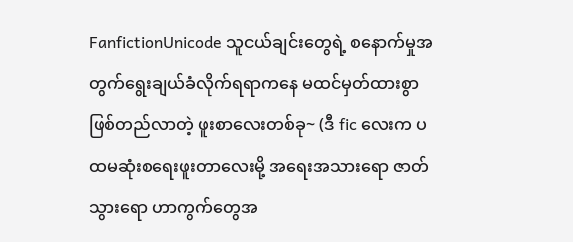FanfictionUnicode သူငယ်ချင်းတွေရဲ့ စနောက်မှုအတွက်ရွေးချယ်ခံလိုက်ရရာကနေ မထင်မှတ်ထားစွာဖြစ်တည်လာတဲ့ ဖူးစာလေးတစ်ခု~ (ဒီ fic လေးက ပထမဆုံးစရေးဖူးတာလေးမို့ အရေးအသားရော ဇာတ်သွားရော ဟာကွက်တွေအ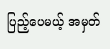ပြည့်ပေမယ့် အမှတ်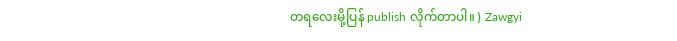တရလေးမို့ပြန် publish လိုက်တာပါ။ ) Zawgyi